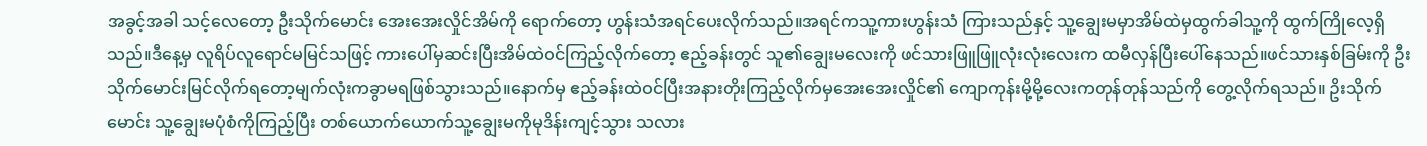အခွင့်အခါ သင့်လေတော့ ဦးသိုက်မောင်း အေးအေးလှိုင်အိမ်ကို ရောက်တော့ ဟွန်းသံအရင်ပေးလိုက်သည်။အရင်ကသူ့ကားဟွန်းသံ ကြားသည်နှင့် သူ့ချွေးမမှာအိမ်ထဲမှထွက်ခါသူ့ကို ထွက်ကြိုလေ့ရှိသည်။ဒီနေ့မှ လူရိပ်လူရောင်မမြင်သဖြင့် ကားပေါ်မှဆင်းပြီးအိမ်ထဲဝင်ကြည့်လိုက်တော့ ဧည့်ခန်းတွင် သူ၏ချွေးမလေးကို ဖင်သားဖြူဖြူလုံးလုံးလေးက ထမီလှန်ပြီးပေါ်နေသည်။ဖင်သားနှစ်ခြမ်းကို ဦးသိုက်မောင်းမြင်လိုက်ရတော့မျက်လုံးကခွာမရဖြစ်သွားသည်။နောက်မှ ဧည့်ခန်းထဲဝင်ပြီးအနားတိုးကြည့်လိုက်မှအေးအေးလှိုင်၏ ကျောကုန်းမို့မို့လေးကတုန်တုန်သည်ကို တွေ့လိုက်ရသည်။ ဥိးသိုက်မောင်း သူ့ချွေးမပုံစံကိုကြည့်ပြီး တစ်ယောက်ယောက်သူ့ချွေးမကိုမုဒိန်းကျင့်သွား သလား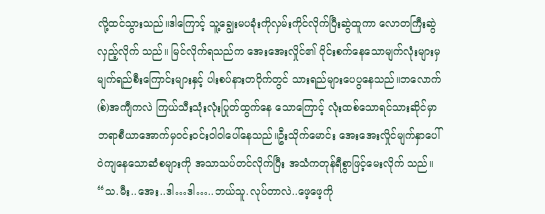လို့ထင်သွားသည်။ဒါကြောင့် သူ့ချွေးမပခုံးကိုလှမ်းကိုင်လိုက်ပြီးဆွဲထူကာ လောတကြီးဆွဲလှည့်လိုက် သည်။ မြင်လိုက်ရသည်က အေးအေးလှိုင်၏ ဝိုင်းစက်နေသောမျက်လုံးများမှ မျက်ရည်စီးကြောင်းများနှင့် ပါးစပ်နားတဝိုက်တွင် သားရည်များပေပွနေသည်။ဘလောက်(စ်)အကျီကလဲ ကြယ်သီးသုံးလုံးပြုတ်ထွက်နေ သောကြောင့် လုံးထစ်သောရင်သားဆိုင်မှာ ဘရာစီယာအောက်မှဝင်းဝင်းဝါဝါပေါ်နေသည်။ဦးသိုက်မောင်း အေးအေးလှိုင်မျက်နှာပေါ်ဝဲကျနေသောဆံစများကို အသာသပ်တင်လိုက်ပြီး အသံကတုန်ရီစွာဖြင့်မေးလိုက် သည်။ “သ.မီး..အေး..ဒါ…ဒါ…..ဘယ်သူ.လုပ်တာလဲ..ဖေ့ဖေ့ကို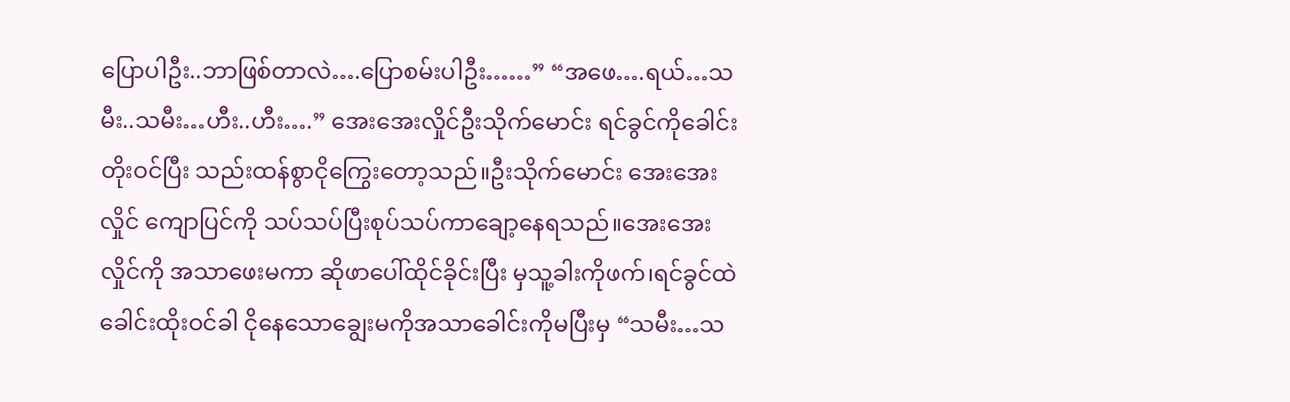ပြောပါဦး..ဘာဖြစ်တာလဲ….ပြောစမ်းပါဦး……” “အဖေ….ရယ်…သမီး..သမီး…ဟီး..ဟီး….” အေးအေးလှိုင်ဦးသိုက်မောင်း ရင်ခွင်ကိုခေါင်းတိုးဝင်ပြီး သည်းထန်စွာငိုကြွေးတော့သည်။ဦးသိုက်မောင်း အေးအေးလှိုင် ကျောပြင်ကို သပ်သပ်ပြီးစုပ်သပ်ကာချော့နေရသည်။အေးအေးလှိုင်ကို အသာဖေးမကာ ဆိုဖာပေါ်ထိုင်ခိုင်းပြီး မှသူ့ခါးကိုဖက်၊ရင်ခွင်ထဲခေါင်းထိုးဝင်ခါ ငိုနေသောချွေးမကိုအသာခေါင်းကိုမပြီးမှ “သမီး…သ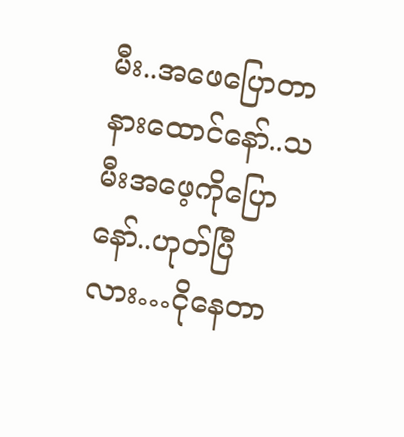မီး..အဖေပြောတာနားထောင်နော်..သမီးအဖေ့ကိုပြောနော်..ဟုတ်ပြီလား…ငိုနေတာ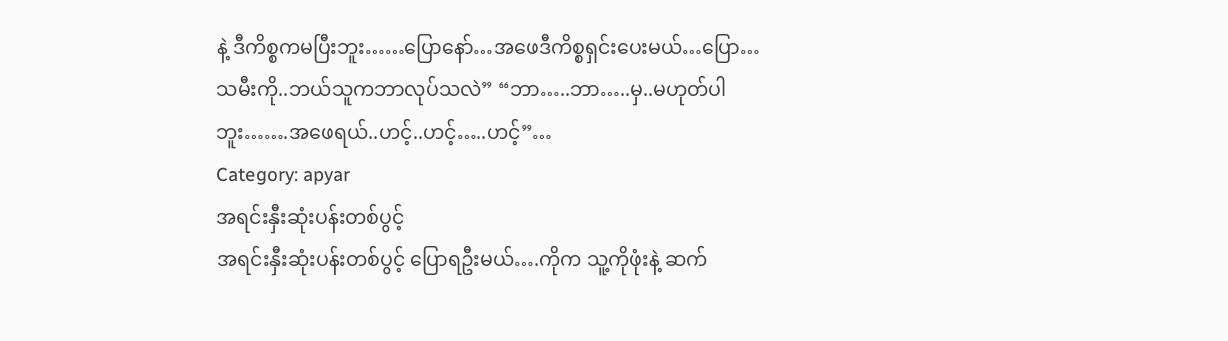နဲ့ ဒီကိစ္စကမပြီးဘူး……ပြောနော်…အဖေဒီကိစ္စရှင်းပေးမယ်…ပြော…သမီးကို..ဘယ်သူကဘာလုပ်သလဲ” “ဘာ…..ဘာ…..မှ..မဟုတ်ပါဘူး…….အဖေရယ်..ဟင့်..ဟင့်…..ဟင့်”…
Category: apyar
အရင်းနှီးဆုံးပန်းတစ်ပွင့်
အရင်းနှီးဆုံးပန်းတစ်ပွင့် ပြောရဦးမယ်….ကိုက သူ့ကိုဖုံးနဲ့ ဆက်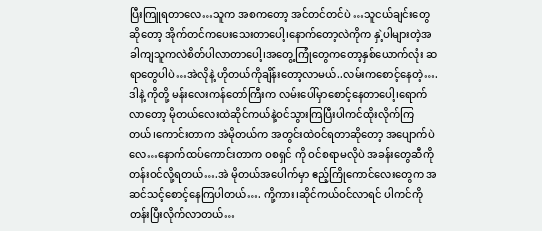ပြီးကြူရတာလေ…သူက အစကတော့ အင်တင်တင်ပဲ …သူငယ်ချင်းတွေဆိုတော့ အိုက်တင်ကပေးသေးတာပေါ့၊နောက်တော့လဲကိုက နှဲ့ပါများတဲ့အခါကျသူကလဲစိတ်ပါလာတာပေါ့၊အတွေ့ကြုံတွေကတော့နှစ်ယောက်လုံး ဆရာတွေပါပဲ…အဲလိုနဲ့ ဟိုတယ်ကိုချိန်းတော့လာမယ်..လမ်းကစောင့်နေတဲ့….ဒါနဲ့ ကိုတို့ မန်းလေးကန်တော်ကြီးက လမ်းပေါ်မှာစောင့်နေတာပေါ့၊ရောက်လာတော့ မိုတယ်လေးထဲဆိုင်ကယ်နဲ့ဝင်သွားကြပြီးပါကင်ထိုးလိုက်ကြတယ်၊ကောင်းတာက အဲမိုတယ်က အတွင်းထဲဝင်ရတာဆိုတော့ အပျောက်ပဲလေ…နောက်ထပ်ကောင်းတာက ဝစရှင် ကို ဝင်စရာမလိုပဲ အခန်းတွေဆီကို တန်းဝင်လို့ရတယ်….အဲ မိုတယ်အပေါက်မှာ ဧည့်ကြိုကောင်လေးတွေက အဆင်သင့်စောင့်နေကြပါတယ်…. ကို့ကား၊ဆိုင်ကယ်ဝင်လာရင် ပါကင်ကိုတန်းပြီးလိုက်လာတယ်…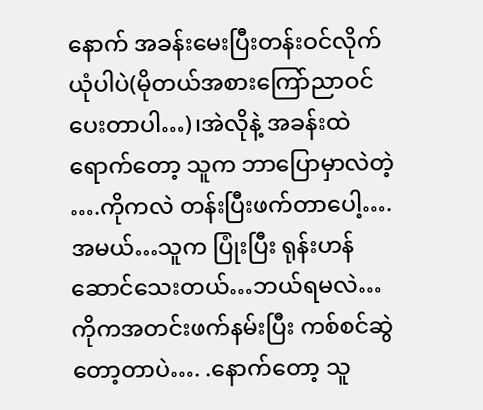နောက် အခန်းမေးပြီးတန်းဝင်လိုက်ယုံပါပဲ(မိုတယ်အစားကြော်ညာဝင်ပေးတာပါ…)၊အဲလိုနဲ့ အခန်းထဲရောက်တော့ သူက ဘာပြောမှာလဲတဲ့ ….ကိုကလဲ တန်းပြီးဖက်တာပေါ့….အမယ်…သူက ပြုံးပြီး ရုန်းဟန်ဆောင်သေးတယ်…ဘယ်ရမလဲ…ကိုကအတင်းဖက်နမ်းပြီး ကစ်စင်ဆွဲတော့တာပဲ…. .နောက်တော့ သူ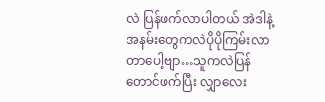လဲ ပြန်ဖက်လာပါတယ် အဲဒါနဲ့ အနမ်းတွေကလဲပိုပိုကြမ်းလာတာပေါ့ဗျာ…သူကလဲပြန်တောင်ဖက်ပြီး လျှာလေး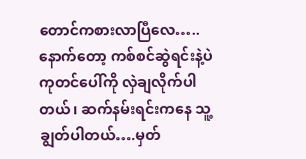တောင်ကစားလာပြီလေ…..နောက်တော့ ကစ်စင်ဆွဲရင်းနဲ့ပဲ ကုတင်ပေါ်ကို လှဲချလိုက်ပါတယ်၊ ဆက်နမ်းရင်းကနေ သူ့ ချွတ်ပါတယ်….မှတ်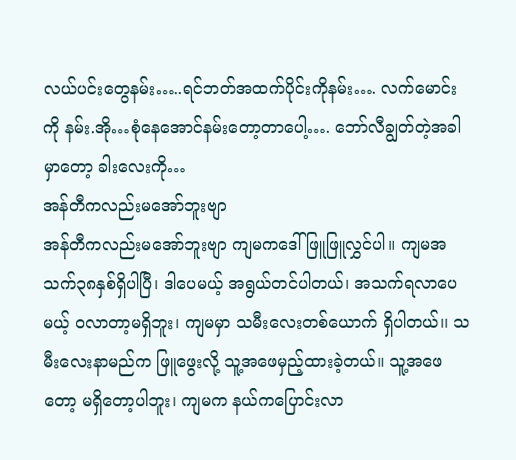လယ်ပင်းတွေနမ်း…..ရင်ဘတ်အထက်ပိုင်းကိုနမ်း…. လက်မောင်းကို နမ်း.အို…စုံနေအောင်နမ်းတော့တာပေါ့…. ဘော်လီချွတ်တဲ့အခါမှာတော့ ခါးလေးကို…
အန်တီကလည်းမအော်ဘူးဗျာ
အန်တီကလည်းမအော်ဘူးဗျာ ကျမကဒေါ်ဖြူဖြူလွှင်ပါ။ ကျမအသက်၃၈နှစ်ရှိပါပြီ၊ ဒါပေမယ့် အရွယ်တင်ပါတယ်၊ အသက်ရလာပေမယ့် ဝလာတာ့မရှိဘူး၊ ကျမမှာ သမီးလေးတစ်ယောက် ရှိပါတယ်၊၊ သမီးလေးနာမည်က ဖြူဖွေးလို့ သူ့အဖေမှည့်ထားခဲ့တယ်။ သူ့အဖေတော့ မရှိတော့ပါဘူး၊ ကျမက နယ်ကပြောင်းလာ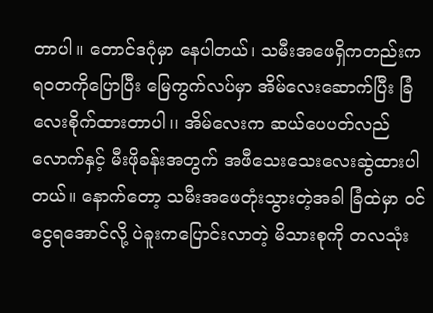တာပါ။ တောင်ဒဂုံမှာ နေပါတယ်၊ သမီးအဖေရှိကတည်းက ရဝတကိုပြောပြီး မြေကွက်လပ်မှာ အိမ်လေးဆောက်ပြီး ခြံလေးစိုက်ထားတာပါ၊၊ အိမ်လေးက ဆယ်ပေပတ်လည်လောက်နှင့် မီးဖိုခန်းအတွက် အဖီသေးသေးလေးဆွဲထားပါတယ်။ နောက်တော့ သမီးအဖေတုံးသွားတဲ့အခါ ခြံထဲမှာ ဝင်ငွေရအောင်လို့ ပဲခူးကပြောင်းလာတဲ့ မိသားစုကို တလသုံး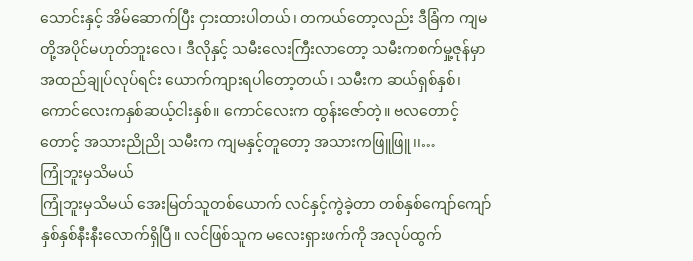သောင်းနှင့် အိမ်ဆောက်ပြီး ငှားထားပါတယ်၊ တကယ်တော့လည်း ဒီခြံက ကျမတို့အပိုင်မဟုတ်ဘူးလေ၊ ဒီလိုနှင့် သမီးလေးကြီးလာတော့ သမီးကစက်မှု့ဇုန်မှာ အထည်ချုပ်လုပ်ရင်း ယောက်ကျားရပါတော့တယ်၊ သမီးက ဆယ်ရှစ်နှစ်၊ ကောင်လေးကနှစ်ဆယ့်ငါးနှစ်။ ကောင်လေးက ထွန်းဇော်တဲ့။ ဗလတောင့်တောင့် အသားညိုညို သမီးက ကျမနှင့်တူတော့ အသားကဖြူဖြူ၊၊…
ကြုံဘူးမှသိမယ်
ကြုံဘူးမှသိမယ် အေးမြတ်သူတစ်ယောက် လင်နှင့်ကွဲခဲ့တာ တစ်နှစ်ကျော်ကျော် နှစ်နှစ်နီးနီးလောက်ရှိပြီ။ လင်ဖြစ်သူက မလေးရှားဖက်ကို အလုပ်ထွက်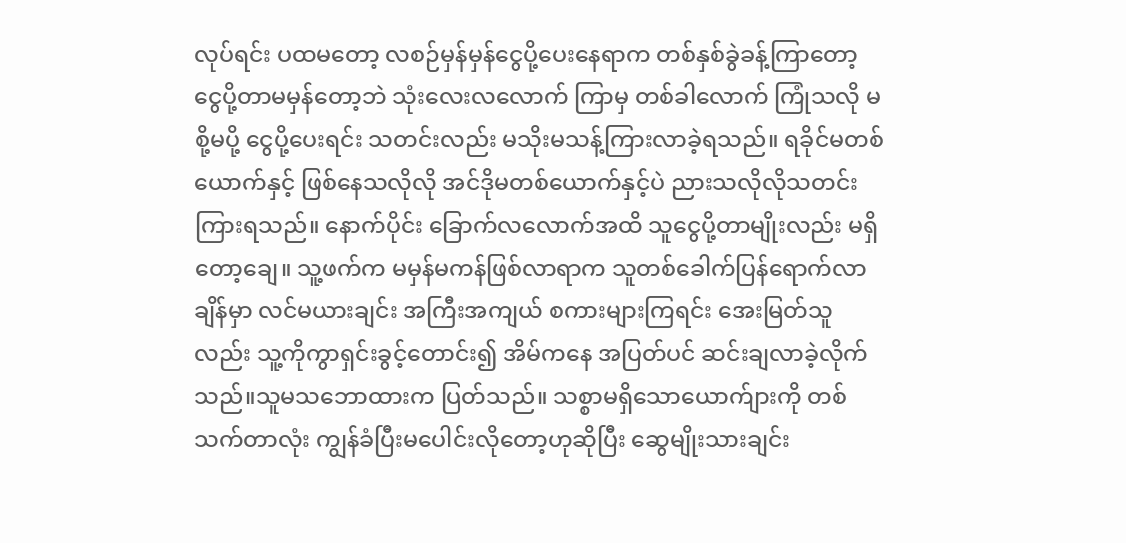လုပ်ရင်း ပထမတော့ လစဉ်မှန်မှန်ငွေပို့ပေးနေရာက တစ်နှစ်ခွဲခန့်ကြာတော့ ငွေပို့တာမမှန်တော့ဘဲ သုံးလေးလလောက် ကြာမှ တစ်ခါလောက် ကြုံသလို မစို့မပို့ ငွေပို့ပေးရင်း သတင်းလည်း မသိုးမသန့်ကြားလာခဲ့ရသည်။ ရခိုင်မတစ်ယောက်နှင့် ဖြစ်နေသလိုလို အင်ဒိုမတစ်ယောက်နှင့်ပဲ ညားသလိုလိုသတင်းကြားရသည်။ နောက်ပိုင်း ခြောက်လလောက်အထိ သူငွေပို့တာမျိုးလည်း မရှိတော့ချေ။ သူ့ဖက်က မမှန်မကန်ဖြစ်လာရာက သူတစ်ခေါက်ပြန်ရောက်လာချိန်မှာ လင်မယားချင်း အကြီးအကျယ် စကားများကြရင်း အေးမြတ်သူလည်း သူ့ကိုကွာရှင်းခွင့်တောင်း၍ အိမ်ကနေ အပြတ်ပင် ဆင်းချလာခဲ့လိုက်သည်။သူမသဘောထားက ပြတ်သည်။ သစ္စာမရှိသောယောက်ျားကို တစ်သက်တာလုံး ကျွန်ခံပြီးမပေါင်းလိုတော့ဟုဆိုပြီး ဆွေမျိုးသားချင်း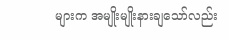များက အမျိုးမျိုးနားချသော်လည်း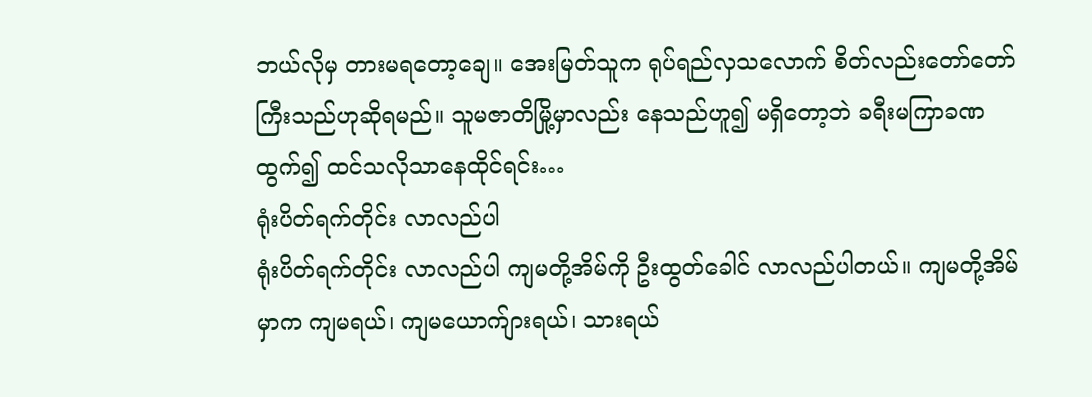ဘယ်လိုမှ တားမရတော့ချေ။ အေးမြတ်သူက ရုပ်ရည်လှသလောက် စိတ်လည်းတော်တော်ကြီးသည်ဟုဆိုရမည်။ သူမဇာတိမြို့မှာလည်း နေသည်ဟူ၍ မရှိတော့ဘဲ ခရီးမကြာခဏထွက်၍ ထင်သလိုသာနေထိုင်ရင်း…
ရုံးပိတ်ရက်တိုင်း လာလည်ပါ
ရုံးပိတ်ရက်တိုင်း လာလည်ပါ ကျမတို့အိမ်ကို ဦးထွတ်ခေါင် လာလည်ပါတယ်။ ကျမတို့အိမ်မှာက ကျမရယ်၊ ကျမယောက်ျားရယ်၊ သားရယ်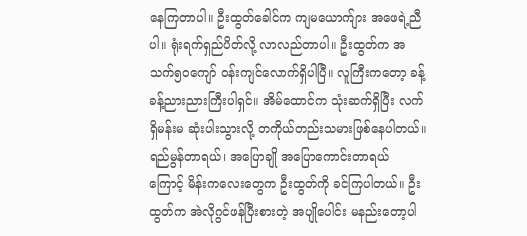နေကြတာပါ။ ဦးထွတ်ခေါင်က ကျမယောက်ျား အဖေရဲ့ညီပါ။ ရုံးရက်ရှည်ပိတ်လို့ လာလည်တာပါ။ ဦးထွတ်က အသက်၅၀ကျော် ဝန်းကျင်လောက်ရှိပါပြီ။ လူကြီးကတော့ ခန့်ခန့်ညားညားကြီးပါရှင်။ အိမ်ထောင်က သုံးဆက်ရှိပြီး လက်ရှိမန်းမ ဆုံးပါးသွားလို့ တကိုယ်တည်းသမားဖြစ်နေပါတယ်။ ရည်မွန်တာရယ်၊ အပြောချို အပြောကောင်းတာရယ် ကြောင့် မိန်းကလေးတွေက ဦးထွတ်ကို ခင်ကြပါတယ်။ ဦးထွတ်က အဲလိုဂွင်ဖန်ပြီးစားတဲ့ အပျိုပေါင်း မနည်းတော့ပါ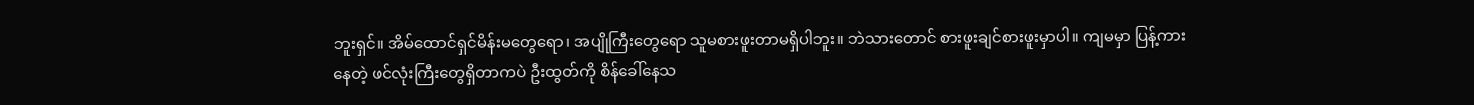ဘူးရှင်။ အိမ်ထောင်ရှင်မိန်းမတွေရော၊ အပျိုကြီးတွေရော သူမစားဖူးတာမရှိပါဘူး။ ဘဲသားတောင် စားဖူးချင်စားဖူးမှာပါ။ ကျမမှာ ပြန့်ကားနေတဲ့ ဖင်လုံးကြီးတွေရှိတာကပဲ ဦးထွတ်ကို စိန်ခေါ်နေသ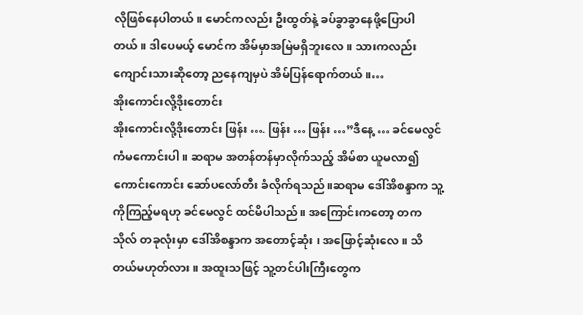လိုဖြစ်နေပါတယ်။ မောင်ကလည်း ဦးထွတ်နဲ့ ခပ်ခွာခွာနေဖို့ပြောပါတယ်။ ဒါပေမယ့် မောင်က အိမ်မှာအမြဲမရှိဘူးလေ။ သားကလည်း ကျောင်းသားဆိုတော့ ညနေကျမှပဲ အိမ်ပြန်ရောက်တယ်။…
အိုးကောင်းလို့ဒိုးတောင်း
အိုးကောင်းလို့ဒိုးတောင်း ဖြန်း …. ဖြန်း … ဖြန်း …”ဒီနေ့ … ခင်မေလွင် ကံမကောင်းပါ ။ ဆရာမ အတန်တန်မှာလိုက်သည့် အိမ်စာ ယူမလာ၍ ကောင်းကောင်း ဆော်ပလော်တီး ခံလိုက်ရသည်။ဆရာမ ဒေါ်အိစန္ဒာက သူ့ကိုကြည့်မရဟု ခင်မေလွင် ထင်မိပါသည်။ အကြောင်းကတော့ တကသိုလ် တခုလုံးမှာ ဒေါ်အိစန္ဒာက အတောင့်ဆုံး ၊ အဖြောင့်ဆုံးလေ ။ သိတယ်မဟုတ်လား ။ အထူးသဖြင့် သူ့တင်ပါးကြီးတွေက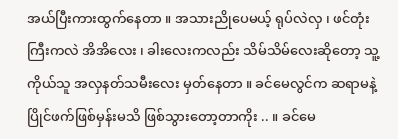အယ်ပြီးကားထွက်နေတာ ။ အသားညိုပေမယ့် ရုပ်လဲလှ ၊ ဖင်တုံးကြီးကလဲ အိအိလေး ၊ ခါးလေးကလည်း သိမ်သိမ်လေးဆိုတော့ သူ့ကိုယ်သူ အလှနတ်သမီးလေး မှတ်နေတာ ။ ခင်မေလွင်က ဆရာမနဲ့ ပြိုင်ဖက်ဖြစ်မှန်းမသိ ဖြစ်သွားတော့တာကိုး .. ။ ခင်မေ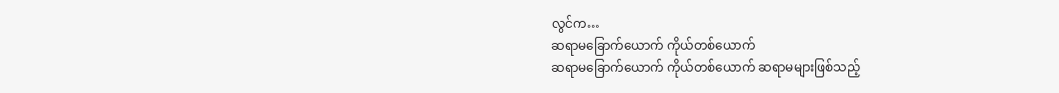လွင်က…
ဆရာမခြောက်ယောက် ကိုယ်တစ်ယောက်
ဆရာမခြောက်ယောက် ကိုယ်တစ်ယောက် ဆရာမများဖြစ်သည့်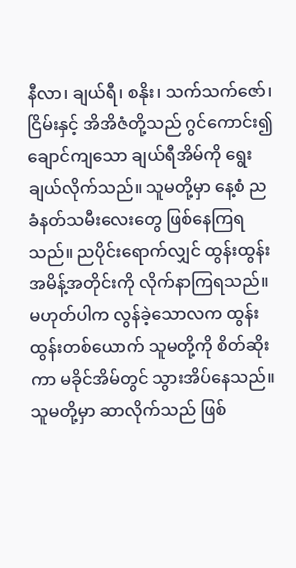နီလာ၊ ချယ်ရီ၊ စနိုး၊ သက်သက်ဇော်၊ ငြိမ်းနှင့် အိအိဇံတို့သည် ဂွင်ကောင်း၍ ချောင်ကျသော ချယ်ရီအိမ်ကို ရွေးချယ်လိုက်သည်။ သူမတို့မှာ နေ့စံ ညခံနတ်သမီးလေးတွေ ဖြစ်နေကြရသည်။ ညပိုင်းရောက်လျှင် ထွန်းထွန်း အမိန့်အတိုင်းကို လိုက်နာကြရသည်။ မဟုတ်ပါက လွန်ခဲ့သောလက ထွန်းထွန်းတစ်ယောက် သူမတို့ကို စိတ်ဆိုးကာ မခိုင်အိမ်တွင် သွားအိပ်နေသည်။ သူမတို့မှာ ဆာလိုက်သည် ဖြစ်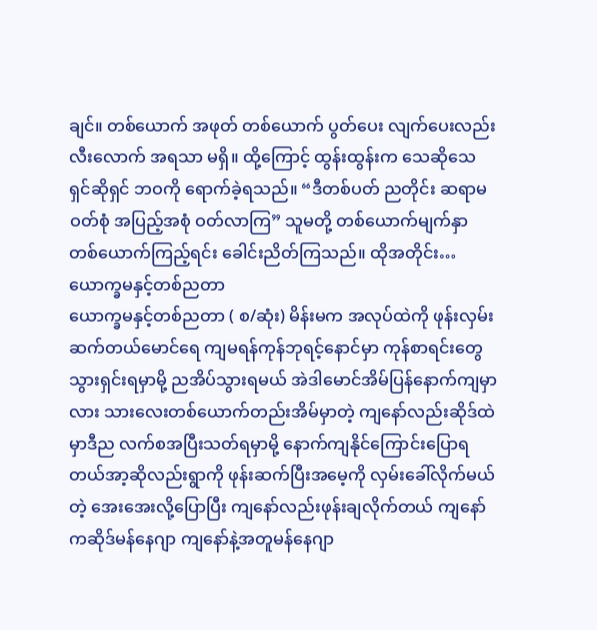ချင်။ တစ်ယောက် အဖုတ် တစ်ယောက် ပွတ်ပေး လျက်ပေးလည်း လီးလောက် အရသာ မရှိ။ ထို့ကြောင့် ထွန်းထွန်းက သေဆိုသေ ရှင်ဆိုရှင် ဘဝကို ရောက်ခဲ့ရသည်။ “ဒီတစ်ပတ် ညတိုင်း ဆရာမဝတ်စုံ အပြည့်အစုံ ဝတ်လာကြ” သူမတို့ တစ်ယောက်မျက်နှာ တစ်ယောက်ကြည့်ရင်း ခေါင်းညိတ်ကြသည်။ ထိုအတိုင်း…
ယောက္ခမနှင့်တစ်ညတာ
ယောက္ခမနှင့်တစ်ညတာ ( စ/ဆုံး) မိန်းမက အလုပ်ထဲကို ဖုန်းလှမ်းဆက်တယ်မောင်ရေ ကျမရန်ကုန်ဘုရင့်နောင်မှာ ကုန်စာရင်းတွေသွားရှင်းရမှာမို့ ညအိပ်သွားရမယ် အဲဒါမောင်အိမ်ပြန်နောက်ကျမှာလား သားလေးတစ်ယောက်တည်းအိမ်မှာတဲ့ ကျနော်လည်းဆိုဒ်ထဲမှာဒီည လက်စအပြီးသတ်ရမှာမို့ နောက်ကျနိုင်ကြောင်းပြောရတယ်အာ့ဆိုလည်းရွာကို ဖုန်းဆက်ပြီးအမေ့ကို လှမ်းခေါ်လိုက်မယ်တဲ့ အေးအေးလို့ပြောပြီး ကျနော်လည်းဖုန်းချလိုက်တယ် ကျနော်ကဆိုဒ်မန်နေဂျာ ကျနော်နဲ့အတူမန်နေဂျာ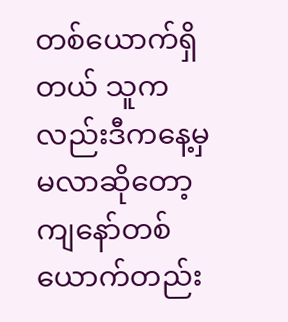တစ်ယောက်ရှိတယ် သူကလည်းဒီကနေ့မှ မလာဆိုတော့ ကျနော်တစ်ယောက်တည်း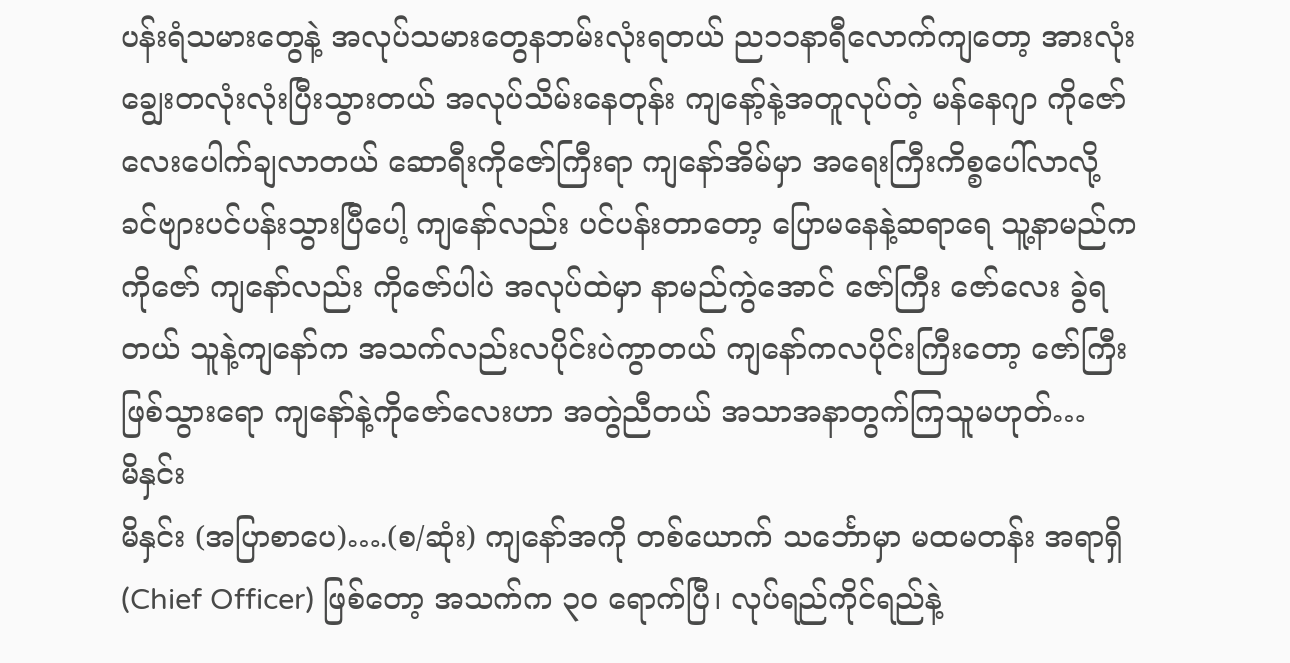ပန်းရံသမားတွေနဲ့ အလုပ်သမားတွေနဘမ်းလုံးရတယ် ည၁၁နာရီလောက်ကျတော့ အားလုံးချွေးတလုံးလုံးပြီးသွားတယ် အလုပ်သိမ်းနေတုန်း ကျနော့်နဲ့အတူလုပ်တဲ့ မန်နေဂျာ ကိုဇော်လေးပေါက်ချလာတယ် ဆောရီးကိုဇော်ကြီးရာ ကျနော်အိမ်မှာ အရေးကြီးကိစ္စပေါ်လာလို့ ခင်ဗျားပင်ပန်းသွားပြီပေါ့ ကျနော်လည်း ပင်ပန်းတာတော့ ပြောမနေနဲ့ဆရာရေ သူ့နာမည်က ကိုဇော် ကျနော်လည်း ကိုဇော်ပါပဲ အလုပ်ထဲမှာ နာမည်ကွဲအောင် ဇော်ကြီး ဇော်လေး ခွဲရတယ် သူနဲ့ကျနော်က အသက်လည်းလပိုင်းပဲကွာတယ် ကျနော်ကလပိုင်းကြီးတော့ ဇော်ကြီး ဖြစ်သွားရော ကျနော်နဲ့ကိုဇော်လေးဟာ အတွဲညီတယ် အသာအနာတွက်ကြသူမဟုတ်…
မိနှင်း
မိနှင်း (အပြာစာပေ)….(စ/ဆုံး) ကျနော်အကို တစ်ယောက် သင်္ဘောမှာ မထမတန်း အရာရှိ(Chief Officer) ဖြစ်တော့ အသက်က ၃၀ ရောက်ပြီ၊ လုပ်ရည်ကိုင်ရည်နဲ့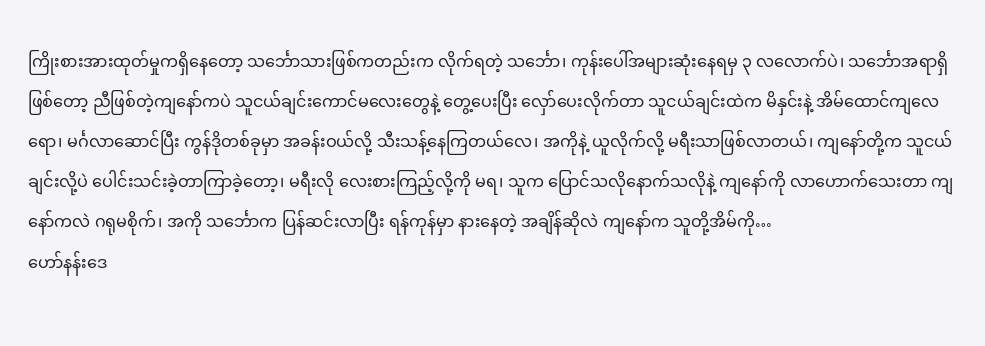ကြိုးစားအားထုတ်မှုကရှိနေတော့ သင်္ဘောသားဖြစ်ကတည်းက လိုက်ရတဲ့ သင်္ဘော၊ ကုန်းပေါ်အများဆုံးနေရမှ ၃ လလောက်ပဲ၊ သင်္ဘောအရာရှိဖြစ်တော့ ညီဖြစ်တဲ့ကျနော်ကပဲ သူငယ်ချင်းကောင်မလေးတွေနဲ့ တွေ့ပေးပြီး လှော်ပေးလိုက်တာ သူငယ်ချင်းထဲက မိနှင်းနဲ့ အိမ်ထောင်ကျလေရော၊ မင်္ဂလာဆောင်ပြီး ကွန်ဒိုတစ်ခုမှာ အခန်းဝယ်လို့ သီးသန့်နေကြတယ်လေ၊ အကိုနဲ့ ယူလိုက်လို့ မရီးသာဖြစ်လာတယ်၊ ကျနော်တို့က သူငယ်ချင်းလို့ပဲ ပေါင်းသင်းခဲ့တာကြာခဲ့တော့၊ မရီးလို လေးစားကြည့်လို့ကို မရ၊ သူက ပြောင်သလိုနောက်သလိုနဲ့ ကျနော်ကို လာဟောက်သေးတာ ကျနော်ကလဲ ဂရုမစိုက်၊ အကို သင်္ဘောက ပြန်ဆင်းလာပြီး ရန်ကုန်မှာ နားနေတဲ့ အချိန်ဆိုလဲ ကျနော်က သူတို့အိမ်ကို…
ဟော်နန်းဒေ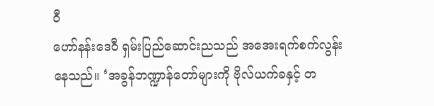ဝီ
ဟော်နန်းဒေဝီ ရှမ်းပြည်ဆောင်းညသည် အအေးရက်စက်လွန်းနေသည်။ ‘အခွန်ဘဏ္ဍာန်တော်များကို ဗိုလ်ယက်ခနှင့် တ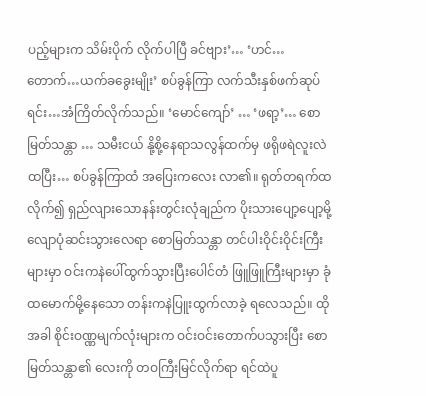ပည့်များက သိမ်းပိုက် လိုက်ပါပြီ ခင်ဗျား’… ‘ဟင်…တောက်…ယက်ခခွေးမျိုး’ စပ်ခွန်ကြာ လက်သီးနှစ်ဖက်ဆုပ်ရင်း…အံကြိတ်လိုက်သည်။ ‘မောင်ကျော်’ … ‘ဖရာ့’… စောမြတ်သန္တာ … သမီးငယ် နို့စို့နေရာသလွန်ထက်မှ ဖရိုဖရဲလူးလဲထပြီး… စပ်ခွန်ကြာထံ အပြေးကလေး လာ၏။ ရုတ်တရက်ထလိုက်၍ ရှည်လျားသောနန်းတွင်းလုံချည်က ပိုးသားပျော့ပျော့မို့ လျောပုံဆင်းသွားလေရာ စောမြတ်သန္တာ တင်ပါးဝိုင်းဝိုင်းကြီးများမှာ ဝင်းကနဲပေါ်ထွက်သွားပြီးပေါင်တံ ဖြူဖြူကြီးများမှာ ခုံထမောက်မို့နေသော တန်းကနဲပြူးထွက်လာခဲ့ ရလေသည်။ ထိုအခါ စိုင်းဝဏ္ဏမျက်လုံးများက ဝင်းဝင်းတောက်ပသွားပြီး စောမြတ်သန္တာ၏ လေးကို တဝကြီးမြင်လိုက်ရာ ရင်ထဲပူ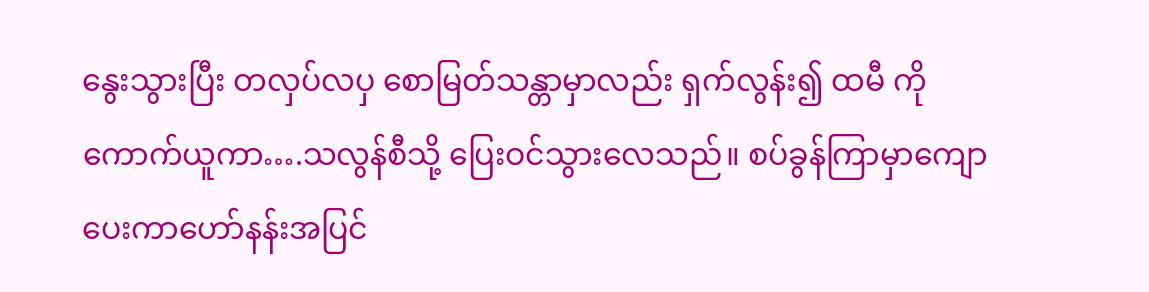နွေးသွားပြီး တလှပ်လပှ စောမြတ်သန္တာမှာလည်း ရှက်လွန်း၍ ထမီ ကို ကောက်ယူကာ….သလွန်စီသို့ ပြေးဝင်သွားလေသည်။ စပ်ခွန်ကြာမှာကျောပေးကာဟော်နန်းအပြင်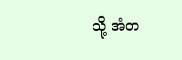သို့ အံတ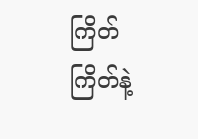ကြိတ်ကြိတ်နဲ့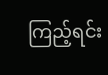ကြည့်ရင်း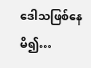ဒေါသဖြစ်နေမိ၍…